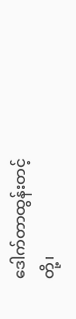ဒေါက်တာထွန်းတင့်
တို့၊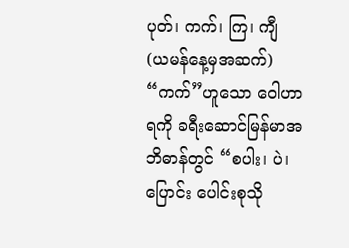ပုတ်၊ ကက်၊ ကြ၊ ကျီ
(ယမန်နေ့မှအဆက်)
“ကက်”ဟူသော ဝေါဟာရကို ခရီးဆောင်မြန်မာအဘိဓာန်တွင် “စပါး၊ ပဲ၊ ပြောင်း ပေါင်းစုသို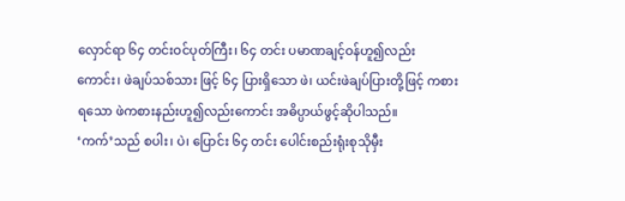လှောင်ရာ ၆၄ တင်းဝင်ပုတ်ကြီး၊ ၆၄ တင်း ပမာဏချင့်ဝန်ဟူ၍လည်းကောင်း၊ ဖဲချပ်သစ်သား ဖြင့် ၆၄ ပြားရှိသော ဖဲ၊ ယင်းဖဲချပ်ပြားတို့ဖြင့် ကစားရသော ဖဲကစားနည်းဟူ၍လည်းကောင်း အဓိပ္ပာယ်ဖွင့်ဆိုပါသည်။
‘ကက်’သည် စပါး၊ ပဲ၊ ပြောင်း ၆၄ တင်း ပေါင်းစည်းရုံးစုသိုမှီး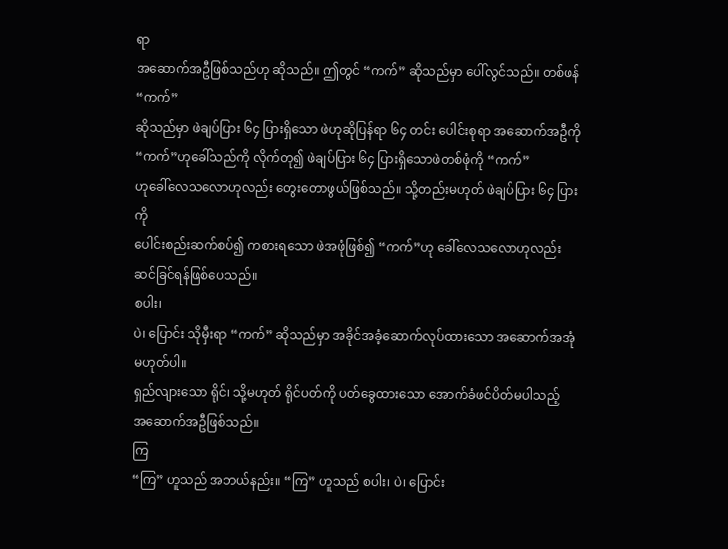ရာ
အဆောက်အဦဖြစ်သည်ဟု ဆိုသည်။ ဤတွင် “ကက်” ဆိုသည်မှာ ပေါ်လွင်သည်။ တစ်ဖန် “ကက်”
ဆိုသည်မှာ ဖဲချပ်ပြား ၆၄ ပြားရှိသော ဖဲဟုဆိုပြန်ရာ ၆၄ တင်း ပေါင်းစုရာ အဆောက်အဦကို
“ကက်”ဟုခေါ်သည်ကို လိုက်တု၍ ဖဲချပ်ပြား ၆၄ ပြားရှိသောဖဲတစ်ဖုံကို “ကက်”
ဟုခေါ်လေသလောဟုလည်း တွေးတောဖွယ်ဖြစ်သည်။ သို့တည်းမဟုတ် ဖဲချပ်ပြား ၆၄ ပြားကို
ပေါင်းစည်းဆက်စပ်၍ ကစားရသော ဖဲအဖုံဖြစ်၍ “ကက်”ဟု ခေါ်လေသလောဟုလည်း
ဆင်ခြင်ရန်ဖြစ်ပေသည်။
စပါး၊
ပဲ၊ ပြောင်း သိုမှီးရာ “ကက်” ဆိုသည်မှာ အခိုင်အခံ့ဆောက်လုပ်ထားသော အဆောက်အအုံမဟုတ်ပါ။
ရှည်လျားသော ရိုင်၊ သို့မဟုတ် ရိုင်ပတ်ကို ပတ်ခွေထားသော အောက်ခံဖင်ပိတ်မပါသည့်
အဆောက်အဦဖြစ်သည်။
ကြ
“ကြ” ဟူသည် အဘယ်နည်း။ “ကြ” ဟူသည် စပါး၊ ပဲ၊ ပြောင်း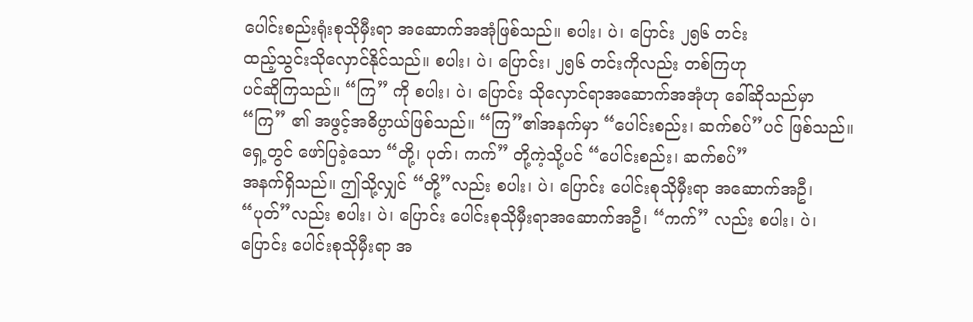ပေါင်းစည်းရုံးစုသိုမှီးရာ အဆောက်အအုံဖြစ်သည်။ စပါး၊ ပဲ၊ ပြောင်း ၂၅၆ တင်း
ထည့်သွင်းသိုလှောင်နိုင်သည်။ စပါး၊ ပဲ၊ ပြောင်း၊ ၂၅၆ တင်းကိုလည်း တစ်ကြဟု
ပင်ဆိုကြသည်။ “ကြ” ကို စပါး၊ ပဲ၊ ပြောင်း သိုလှောင်ရာအဆောက်အအုံဟု ခေါ်ဆိုသည်မှာ
“ကြ” ၏ အဖွင့်အဓိပ္ပာယ်ဖြစ်သည်။ “ကြ”၏အနက်မှာ “ပေါင်းစည်း၊ ဆက်စပ်”ပင် ဖြစ်သည်။
ရှေ့တွင် ဖော်ပြခဲ့သော “တို့၊ ပုတ်၊ ကက်” တို့ကဲ့သို့ပင် “ပေါင်းစည်း၊ ဆက်စပ်”
အနက်ရှိသည်။ ဤသို့လျှင် “တို့”လည်း စပါး၊ ပဲ၊ ပြောင်း ပေါင်းစုသိုမှီးရာ အဆောက်အဦ၊
“ပုတ်”လည်း စပါး၊ ပဲ၊ ပြောင်း ပေါင်းစုသိုမှီးရာအဆောက်အဦ၊ “ကက်” လည်း စပါး၊ ပဲ၊
ပြောင်း ပေါင်းစုသိုမှီးရာ အ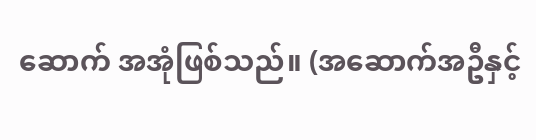ဆောက် အအုံဖြစ်သည်။ (အဆောက်အဦနှင့်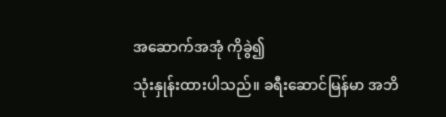အဆောက်အအုံ ကိုခွဲ၍
သုံးနှုန်းထားပါသည်။ ခရီးဆောင်မြန်မာ အဘိ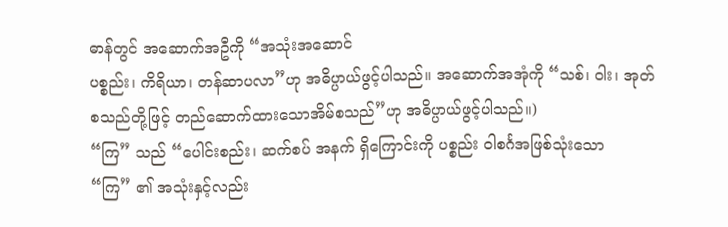ဓာန်တွင် အဆောက်အဦကို “အသုံးအဆောင်
ပစ္စည်း၊ ကိရိယာ၊ တန်ဆာပလာ”ဟု အဓိပ္ပာယ်ဖွင့်ပါသည်။ အဆောက်အအုံကို “သစ်၊ ဝါး၊ အုတ်
စသည်တို့ဖြင့် တည်ဆောက်ထားသောအိမ်စသည်”ဟု အဓိပ္ပာယ်ဖွင့်ပါသည်။)
“ကြ” သည် “ပေါင်းစည်း၊ ဆက်စပ် အနက် ရှိကြောင်းကို ပစ္စည်း ဝါစင်္ဂအဖြစ်သုံးသော
“ကြ” ၏ အသုံးနှင့်လည်း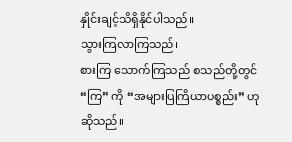နှိုင်းချင့်သိရှိနိုင်ပါသည်။
သွားကြလာကြသည်၊
စားကြ သောက်ကြသည် စသည်တို့တွင် “ကြ” ကို “အများပြကြိယာပစ္စည်း” ဟုဆိုသည်။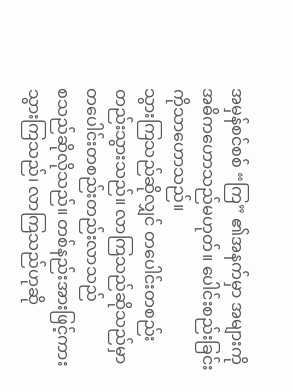အမှန်စင်စစ် “ကြ” ၏အနက်မှာ အများကို အဓိကဟောသည်မဟုတ်။ ပေါင်းစည်းခြင်းကိုသာဟောသည်။
သွားကြသည်ဆိုလျှင် တပေါင်းတစည်း တည်းသွားသည်။ လာကြသည်ဆိုသည်မှာ တပေါင်းတစည်းတည်းလာသည်
စသည်ဆိုလိုသည်။ တစ်နည်းအားဖြင့်ကား သွားကြသည်၊ လာကြသည်ဟုဆို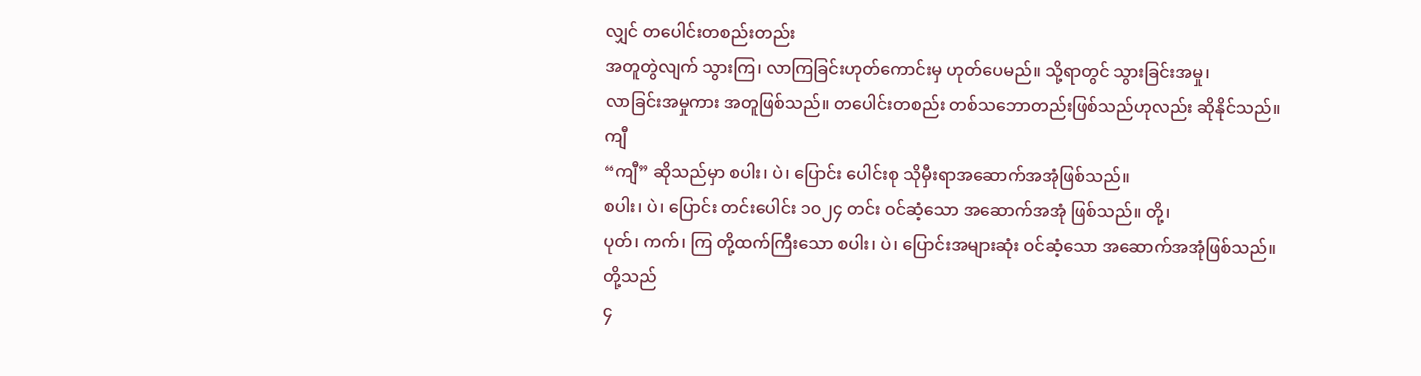လျှင် တပေါင်းတစည်းတည်း
အတူတွဲလျက် သွားကြ၊ လာကြခြင်းဟုတ်ကောင်းမှ ဟုတ်ပေမည်။ သို့ရာတွင် သွားခြင်းအမှု၊
လာခြင်းအမှုကား အတူဖြစ်သည်။ တပေါင်းတစည်း တစ်သဘောတည်းဖြစ်သည်ဟုလည်း ဆိုနိုင်သည်။
ကျီ
“ကျီ” ဆိုသည်မှာ စပါး၊ ပဲ၊ ပြောင်း ပေါင်းစု သိုမှီးရာအဆောက်အအုံဖြစ်သည်။
စပါး၊ ပဲ၊ ပြောင်း တင်းပေါင်း ၁၀၂၄ တင်း ဝင်ဆံ့သော အဆောက်အအုံ ဖြစ်သည်။ တို့၊
ပုတ်၊ ကက်၊ ကြ တို့ထက်ကြီးသော စပါး၊ ပဲ၊ ပြောင်းအများဆုံး ဝင်ဆံ့သော အဆောက်အအုံဖြစ်သည်။
တို့သည်
၄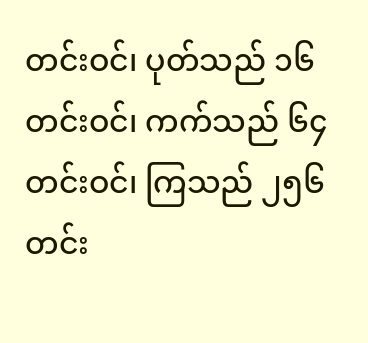တင်းဝင်၊ ပုတ်သည် ၁၆ တင်းဝင်၊ ကက်သည် ၆၄ တင်းဝင်၊ ကြသည် ၂၅၆ တင်း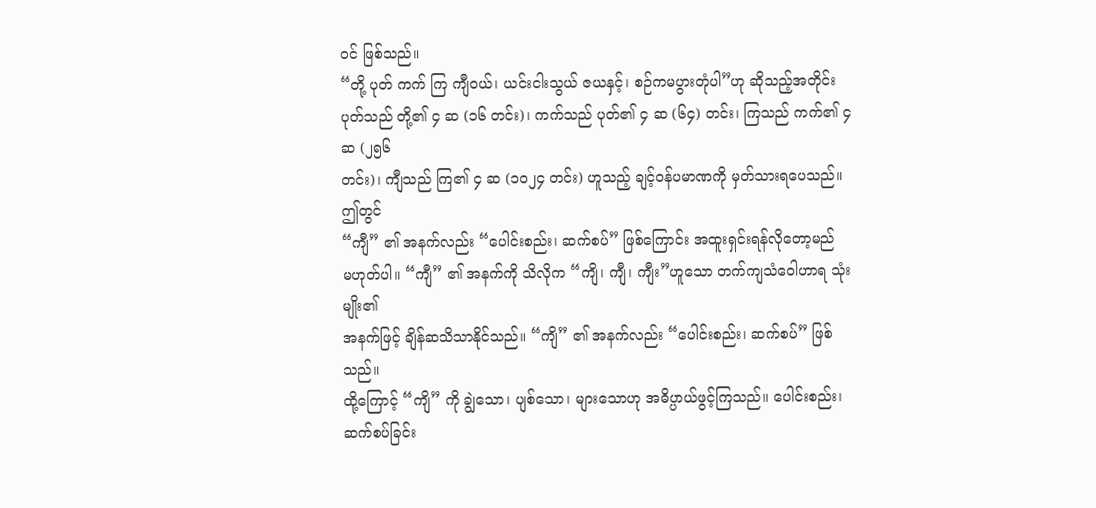ဝင် ဖြစ်သည်။
“တို့ ပုတ် ကက် ကြ ကျီဝယ်၊ ယင်းငါးသွယ် ဇယနှင့်၊ စဉ်ကမပွားတုံပါ”ဟု ဆိုသည့်အတိုင်း
ပုတ်သည် တို့၏ ၄ ဆ (၁၆ တင်း)၊ ကက်သည် ပုတ်၏ ၄ ဆ (၆၄) တင်း၊ ကြသည် ကက်၏ ၄ ဆ (၂၅၆
တင်း)၊ ကျီသည် ကြ၏ ၄ ဆ (၁၀၂၄ တင်း) ဟူသည့် ချင့်ဝန်ပမာဏကို မှတ်သားရပေသည်။
ဤတွင်
“ကျီ” ၏ အနက်လည်း “ပေါင်းစည်း၊ ဆက်စပ်” ဖြစ်ကြောင်း အထူးရှင်းရန်လိုတော့မည်
မဟုတ်ပါ။ “ကျီ” ၏ အနက်ကို သိလိုက “ကျိ၊ ကျီ၊ ကျီး”ဟူသော တက်ကျသံဝေါဟာရ သုံးမျိုး၏
အနက်ဖြင့် ချိန်ဆသိသာနိုင်သည်။ “ကျိ” ၏ အနက်လည်း “ပေါင်းစည်း၊ ဆက်စပ်” ဖြစ်သည်။
ထို့ကြောင့် “ကျိ” ကို ချွဲသော၊ ပျစ်သော၊ များသောဟု အဓိပ္ပာယ်ဖွင့်ကြသည်။ ပေါင်းစည်း၊
ဆက်စပ်ခြင်း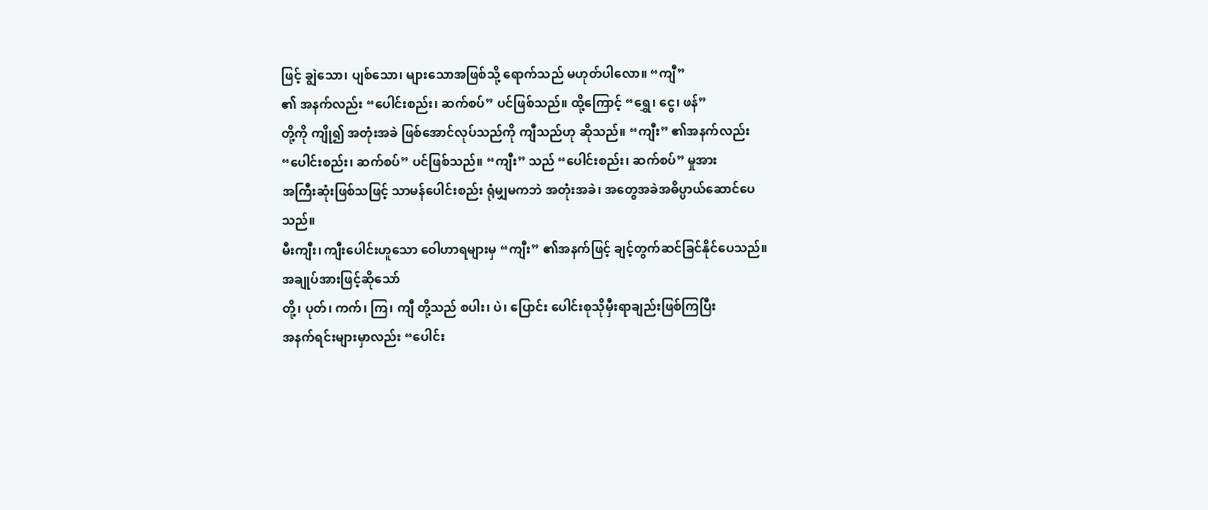ဖြင့် ချွဲသော၊ ပျစ်သော၊ များသောအဖြစ်သို့ ရောက်သည် မဟုတ်ပါလော။ “ကျီ”
၏ အနက်လည်း “ပေါင်းစည်း၊ ဆက်စပ်” ပင်ဖြစ်သည်။ ထို့ကြောင့် “ရွှေ၊ ငွေ၊ ဖန်”
တို့ကို ကျို၍ အတုံးအခဲ ဖြစ်အောင်လုပ်သည်ကို ကျီသည်ဟု ဆိုသည်။ “ကျီး” ၏အနက်လည်း
“ပေါင်းစည်း၊ ဆက်စပ်” ပင်ဖြစ်သည်။ “ကျီး” သည် “ပေါင်းစည်း၊ ဆက်စပ်” မှုအား
အကြီးဆုံးဖြစ်သဖြင့် သာမန်ပေါင်းစည်း ရုံမျှမကဘဲ အတုံးအခဲ၊ အတွေအခဲအဓိပ္ပာယ်ဆောင်ပေသည်။
မီးကျီး၊ ကျီးပေါင်းဟူသော ဝေါဟာရများမှ “ကျီး” ၏အနက်ဖြင့် ချင့်တွက်ဆင်ခြင်နိုင်ပေသည်။
အချုပ်အားဖြင့်ဆိုသော်
တို့၊ ပုတ်၊ ကက်၊ ကြ၊ ကျီ တို့သည် စပါး၊ ပဲ၊ ပြောင်း ပေါင်းစုသိုမှီးရာချည်းဖြစ်ကြပြီး
အနက်ရင်းများမှာလည်း “ပေါင်း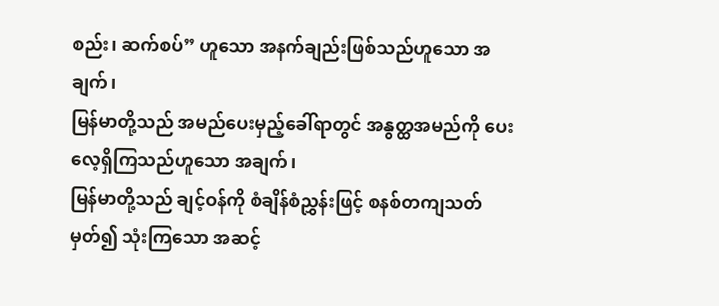စည်း၊ ဆက်စပ်” ဟူသော အနက်ချည်းဖြစ်သည်ဟူသော အချက်၊
မြန်မာတို့သည် အမည်ပေးမှည့်ခေါ်ရာတွင် အနွတ္ထအမည်ကို ပေးလေ့ရှိကြသည်ဟူသော အချက်၊
မြန်မာတို့သည် ချင့်ဝန်ကို စံချိန်စံညွှန်းဖြင့် စနစ်တကျသတ်မှတ်၍ သုံးကြသော အဆင့်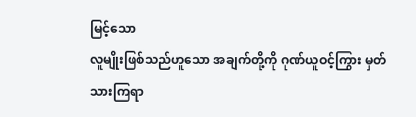မြင့်သော
လူမျိုးဖြစ်သည်ဟူသော အချက်တို့ကို ဂုဏ်ယူဝင့်ကြွား မှတ်သားကြရာ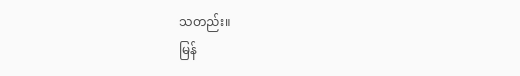သတည်း။
မြန်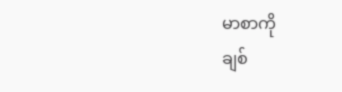မာစာကို
ချစ်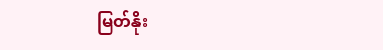မြတ်နိုး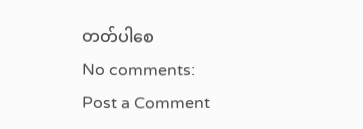တတ်ပါစေ
No comments:
Post a Comment